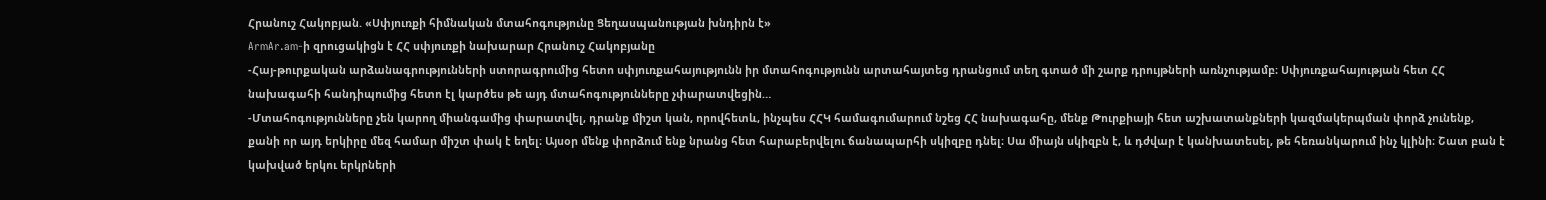Հրանուշ Հակոբյան. «Սփյուռքի հիմնական մտահոգությունը Ցեղասպանության խնդիրն է»
ArmAr.am-ի զրուցակիցն է ՀՀ սփյուռքի նախարար Հրանուշ Հակոբյանը
-Հայ-թուրքական արձանագրությունների ստորագրումից հետո սփյուռքահայությունն իր մտահոգությունն արտահայտեց դրանցում տեղ գտած մի շարք դրույթների առնչությամբ։ Սփյուռքահայության հետ ՀՀ նախագահի հանդիպումից հետո էլ կարծես թե այդ մտահոգությունները չփարատվեցին…
-Մտահոգությունները չեն կարող միանգամից փարատվել, դրանք միշտ կան, որովհետև, ինչպես ՀՀԿ համագումարում նշեց ՀՀ նախագահը, մենք Թուրքիայի հետ աշխատանքների կազմակերպման փորձ չունենք, քանի որ այդ երկիրը մեզ համար միշտ փակ է եղել։ Այսօր մենք փորձում ենք նրանց հետ հարաբերվելու ճանապարհի սկիզբը դնել։ Սա միայն սկիզբն է, և դժվար է կանխատեսել, թե հեռանկարում ինչ կլինի։ Շատ բան է կախված երկու երկրների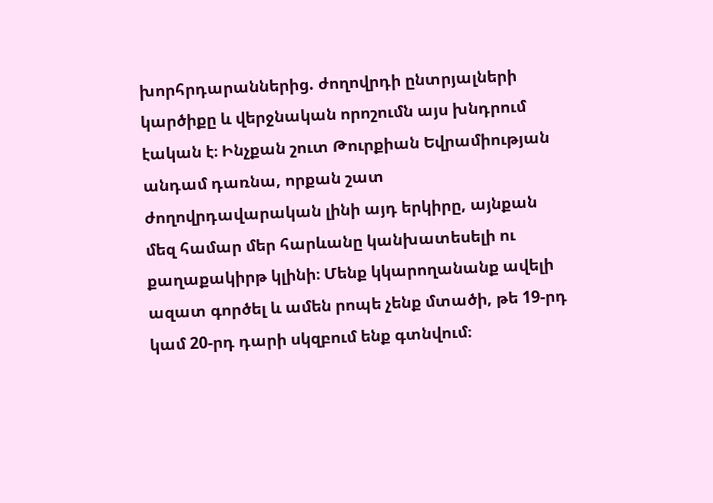խորհրդարաններից. ժողովրդի ընտրյալների կարծիքը և վերջնական որոշումն այս խնդրում էական է։ Ինչքան շուտ Թուրքիան Եվրամիության անդամ դառնա, որքան շատ ժողովրդավարական լինի այդ երկիրը, այնքան մեզ համար մեր հարևանը կանխատեսելի ու քաղաքակիրթ կլինի։ Մենք կկարողանանք ավելի ազատ գործել և ամեն րոպե չենք մտածի, թե 19-րդ կամ 20-րդ դարի սկզբում ենք գտնվում։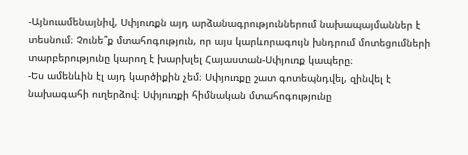-Այնուամենայնիվ, Սփյուռքն այդ արձանագրություններում նախապայմաններ է տեսնում։ Չունե՞ք մտահոգություն, որ այս կարևորագույն խնդրում մոտեցումների տարբերությունը կարող է խարխլել Հայաստան-Սփյուռք կապերը։
-Ես ամենևին էլ այդ կարծիքին չեմ։ Սփյուռքը շատ գոտեպնդվել, զինվել է նախագահի ուղերձով։ Սփյուռքի հիմնական մտահոգությունը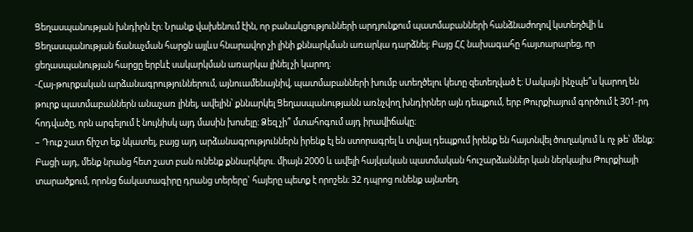Ցեղասպանության խնդիրն էր։ Նրանք վախենում էին, որ բանակցությունների արդյունքում պատմաբանների հանձնաժողով կստեղծվի և Ցեղասպանության ճանաչման հարցն այլևս հնարավոր չի լինի քննարկման առարկա դարձնել։ Բայց ՀՀ նախագահը հայտարարեց, որ ցեղասպանության հարցը երբևէ սակարկման առարկա լինել չի կարող։
-Հայ-թուրքական արձանագրություններում, այնուամենայնիվ, պատմաբանների խումբ ստեղծելու կետը զետեղված է։ Սակայն ինչպե՞ս կարող են թուրք պատմաբաններն անաչառ լինել, ավելին՝ քննարկել Ցեղասպանությանն առնչվող խնդիրներ այն դեպքում, երբ Թուրքիայում գործում է 301-րդ հոդվածը, որն արգելում է նույնիսկ այդ մասին խոսելը։ Ձեզ չի՞ մտահոգում այդ իրավիճակը։
– Դուք շատ ճիշտ եք նկատել, բայց այդ արձանագրություններն իրենք էլ են ստորագրել և տվյալ դեպքում իրենք են հայտնվել ծուղակում և ոչ թե՝ մենք: Բացի այդ, մենք նրանց հետ շատ բան ունենք քննարկելու. միայն 2000 և ավելի հայկական պատմական հուշարձաններ կան ներկայիս Թուրքիայի տարածքում, որոնց ճակատագիրը դրանց տերերը` հայերը պետք է որոշեն։ 32 դպրոց ունենք այնտեղ.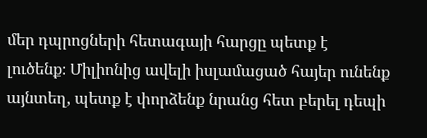մեր դպրոցների հետագայի հարցը պետք է լուծենք։ Միլիոնից ավելի իսլամացած հայեր ունենք այնտեղ, պետք է փորձենք նրանց հետ բերել դեպի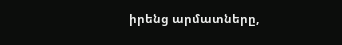իրենց արմատները,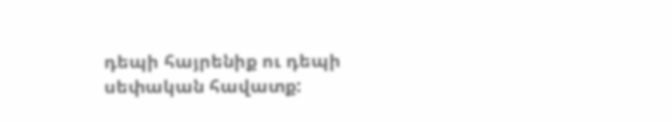դեպի հայրենիք ու դեպի սեփական հավատք: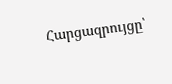Հարցազրույցը՝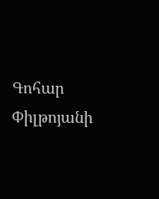Գոհար Փիլթոյանի